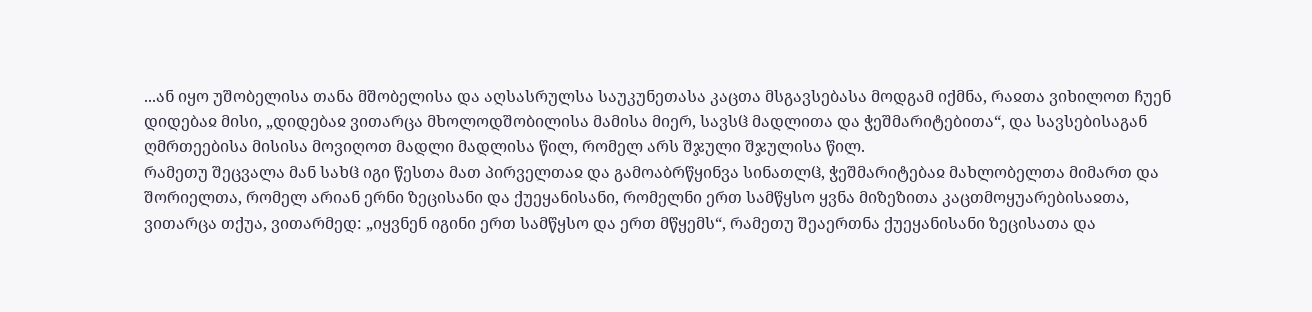...ან იყო უშობელისა თანა მშობელისა და აღსასრულსა საუკუნეთასა კაცთა მსგავსებასა მოდგამ იქმნა, რაჲთა ვიხილოთ ჩუენ დიდებაჲ მისი, „დიდებაჲ ვითარცა მხოლოდშობილისა მამისა მიერ, სავსჱ მადლითა და ჭეშმარიტებითა“, და სავსებისაგან ღმრთეებისა მისისა მოვიღოთ მადლი მადლისა წილ, რომელ არს შჯული შჯულისა წილ.
რამეთუ შეცვალა მან სახჱ იგი წესთა მათ პირველთაჲ და გამოაბრწყინვა სინათლჱ, ჭეშმარიტებაჲ მახლობელთა მიმართ და შორიელთა, რომელ არიან ერნი ზეცისანი და ქუეყანისანი, რომელნი ერთ სამწყსო ყვნა მიზეზითა კაცთმოყუარებისაჲთა, ვითარცა თქუა, ვითარმედ: „იყვნენ იგინი ერთ სამწყსო და ერთ მწყემს“, რამეთუ შეაერთნა ქუეყანისანი ზეცისათა და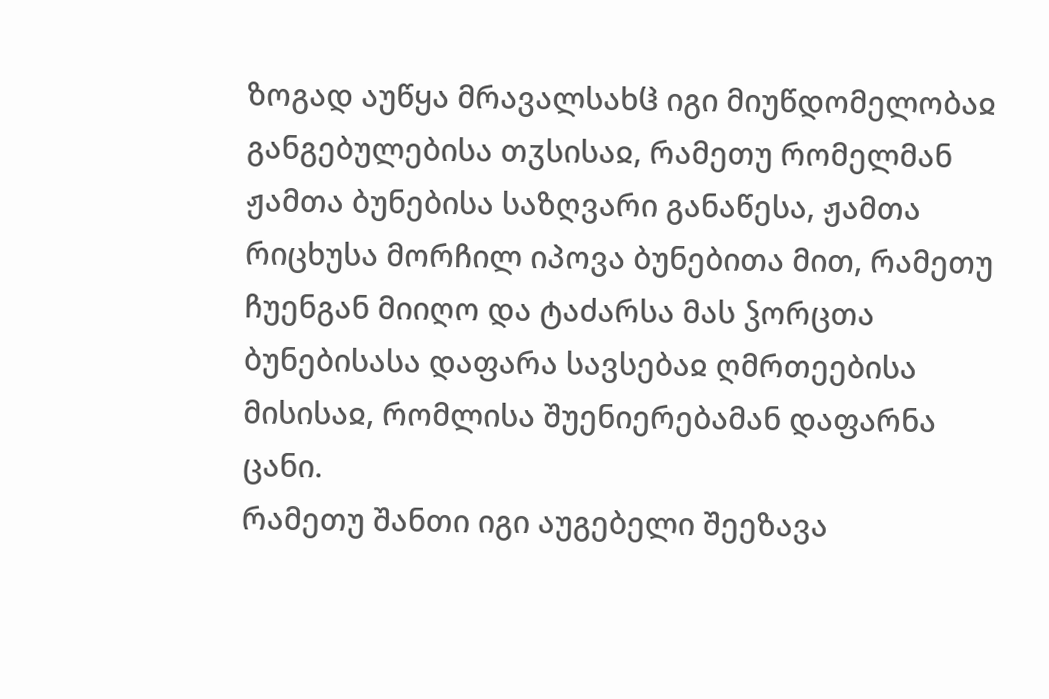ზოგად აუწყა მრავალსახჱ იგი მიუწდომელობაჲ განგებულებისა თჳსისაჲ, რამეთუ რომელმან ჟამთა ბუნებისა საზღვარი განაწესა, ჟამთა რიცხუსა მორჩილ იპოვა ბუნებითა მით, რამეთუ ჩუენგან მიიღო და ტაძარსა მას ჴორცთა ბუნებისასა დაფარა სავსებაჲ ღმრთეებისა მისისაჲ, რომლისა შუენიერებამან დაფარნა ცანი.
რამეთუ შანთი იგი აუგებელი შეეზავა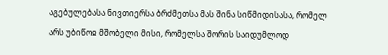აგებულებასა ნივთიერსა ბრძმეთსა მას შინა სიწმიდისასა, რომელ არს უბიწოჲ მშობელი მისი, რომელსა შორის საიდუმლოდ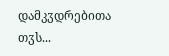დამკჳდრებითა თჳს...